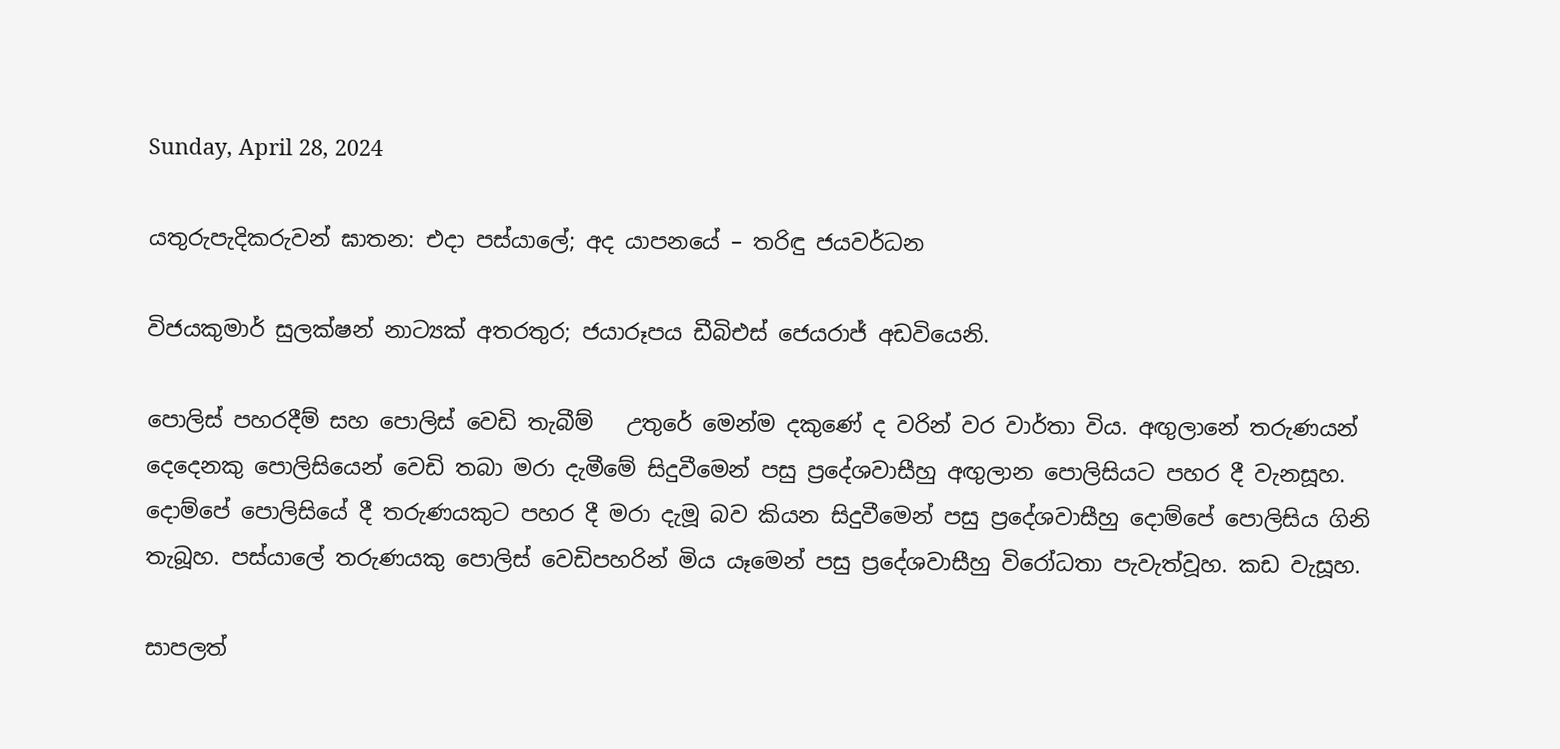Sunday, April 28, 2024

යතුරුපැදිකරුවන් ඝාතන: එදා පස්යාලේ; අද යාපනයේ – තරිඳු ජයවර්ධන

විජයකුමාර් සුලක්ෂන් නාට්‍යක් අතරතුර; ජයාරූපය ඩීබිඑස් ජෙයරාජ් අඩවියෙනි.

පොලිස් පහරදීම් සහ පොලිස් වෙඩි තැබීම්   උතුරේ මෙන්ම දකුණේ ද වරින් වර වාර්තා විය. අඟුලානේ තරුණයන් දෙදෙනකු පොලිසියෙන් වෙඩි තබා මරා දැමීමේ සිදුවීමෙන් පසු ප්‍රදේශවාසීහු අඟුලාන පොලිසියට පහර දී වැනසූහ. දොම්පේ පොලිසියේ දී තරුණයකුට පහර දී මරා දැමූ බව කියන සිදුවීමෙන් පසු ප්‍රදේශවාසීහු දොම්පේ පොලිසිය ගිනි තැබූහ. පස්යාලේ තරුණයකු පොලිස් වෙඩිපහරින් මිය යෑමෙන් පසු ප්‍රදේශවාසීහු විරෝධතා පැවැත්වූහ. කඩ වැසූහ.

සාපලත්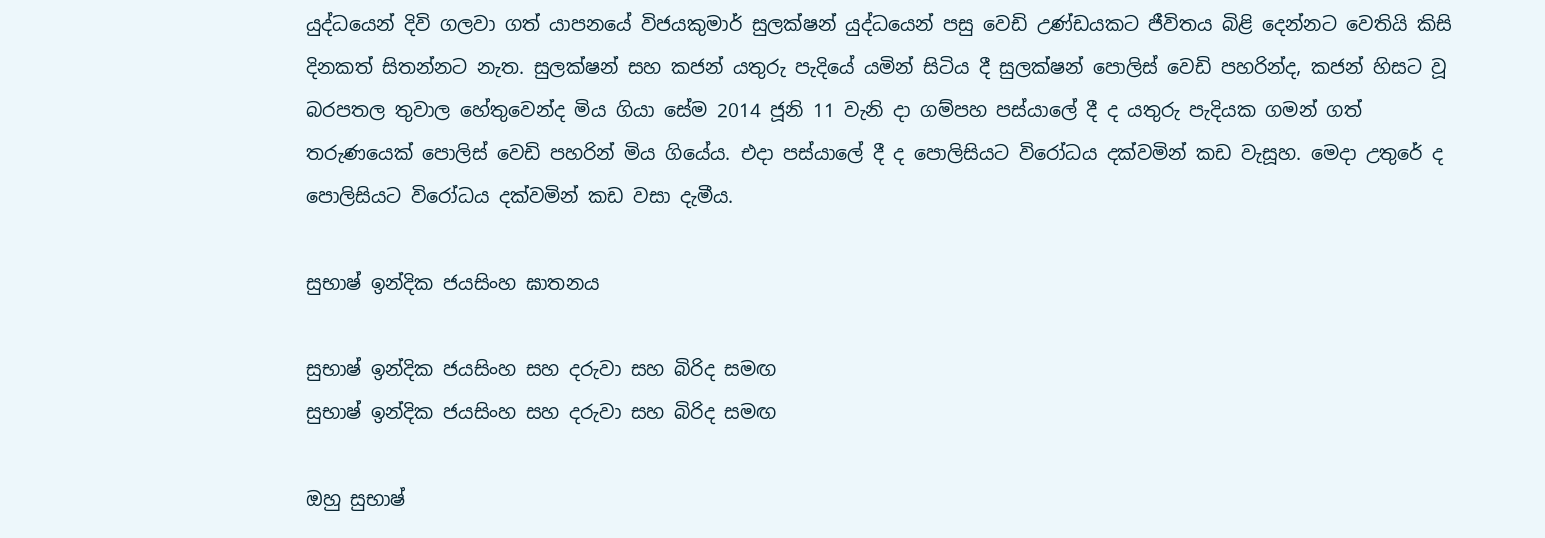යුද්ධයෙන් දිවි ගලවා ගත් යාපනයේ විජයකුමාර් සුලක්ෂන් යුද්ධයෙන් පසු වෙඩි උණ්ඩයකට ජීවිතය බිළි දෙන්නට වෙතියි කිසි දිනකත් සිතන්නට නැත. සුලක්ෂන් සහ කජන් යතුරු පැදියේ යමින් සිටිය දී සුලක්ෂන් පොලිස් වෙඩි පහරින්ද, කජන් හිසට වූ බරපතල තුවාල හේතුවෙන්ද මිය ගියා සේම 2014 ජූනි 11 වැනි දා ගම්පහ පස්යාලේ දී ද යතුරු පැදියක ගමන් ගත් තරුණයෙක් පොලිස් වෙඩි පහරින් මිය ගියේය. එදා පස්යාලේ දී ද පොලිසියට විරෝධය දක්වමින් කඩ වැසූහ. මෙදා උතුරේ ද පොලිසියට විරෝධය දක්වමින් කඩ වසා දැමීය.

සුභාෂ් ඉන්දික ජයසිංහ ඝාතනය

සුභාෂ් ඉන්දික ජයසිංහ සහ දරුවා සහ බිරිද සමඟ
සුභාෂ් ඉන්දික ජයසිංහ සහ දරුවා සහ බිරිද සමඟ

ඔහු සුභාෂ්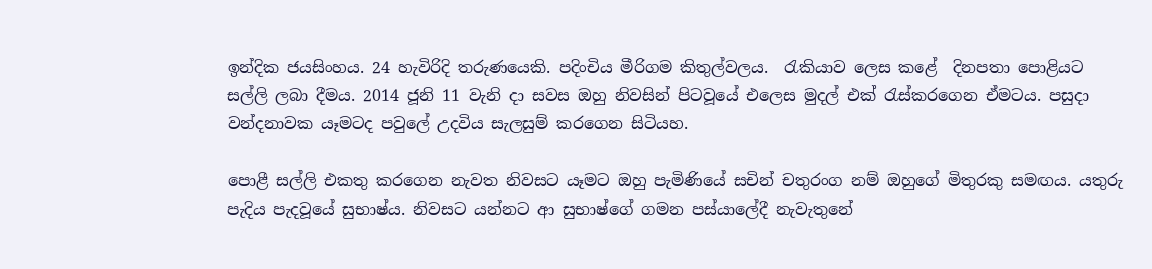ඉන්දික ජයසිංහය. 24 හැවිරිදි තරුණයෙකි. පදිංචිය මීරිගම කිතුල්වලය.  රැකියාව ලෙස කළේ  දිනපතා පොළියට සල්ලි ලබා දීමය. 2014 ජූනි 11 වැනි දා සවස ඔහු නිවසින් පිටවූයේ එලෙස මුදල් එක් රැස්කරගෙන ඒමටය. පසුදා වන්දනාවක යෑමටද පවුලේ උදවිය සැලසුම් කරගෙන සිටියහ.

පොළී සල්ලි එකතු කරගෙන නැවත නිවසට යෑමට ඔහු පැමිණියේ සචින් චතුරංග නම් ඔහුගේ මිතුරකු සමඟය. යතුරු පැදිය පැදවූයේ සුභාෂ්ය. නිවසට යන්නට ආ සුභාෂ්ගේ ගමන පස්යාලේදී නැවැතුනේ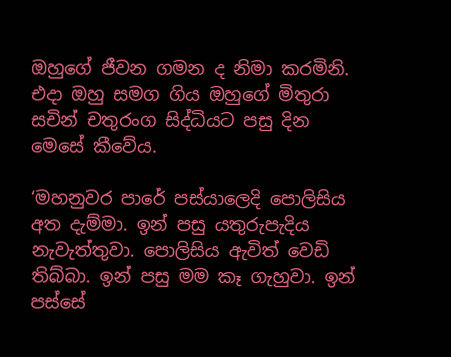ඔහුගේ ජීවන ගමන ද නිමා කරමිනි. එදා ඔහු සමග ගිය ඔහුගේ මිතුරා සචින් චතුරංග සිද්ධියට පසු දින මෙසේ කීවේය.

‘මහනුවර පාරේ පස්යාලෙදි පොලිසිය අත දැම්මා. ඉන් පසු යතුරුපැදිය නැවැත්තුවා. පොලිසිය ඇවිත් වෙඩි තිබ්බා. ඉන් පසු මම කෑ ගැහුවා. ඉන් පස්සේ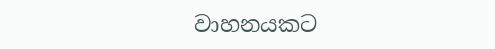වාහනයකට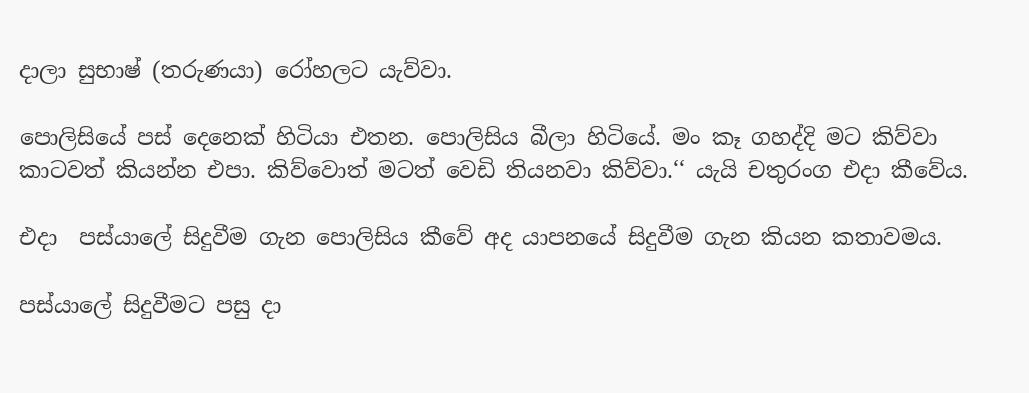දාලා සුභාෂ් (තරුණයා) රෝහලට යැව්වා.

පොලිසියේ පස් දෙනෙක් හිටියා එතන. පොලිසිය බීලා හිටියේ. මං කෑ ගහද්දි මට කිව්වා කාටවත් කියන්න එපා. කිව්වොත් මටත් වෙඩි තියනවා කිව්වා.‘‘ යැයි චතුරංග එදා කීවේය.

එදා  පස්යාලේ සිදුවීම ගැන පොලිසිය කීවේ අද යාපනයේ සිදුවීම ගැන කියන කතාවමය.

පස්යාලේ සිදුවීමට පසු දා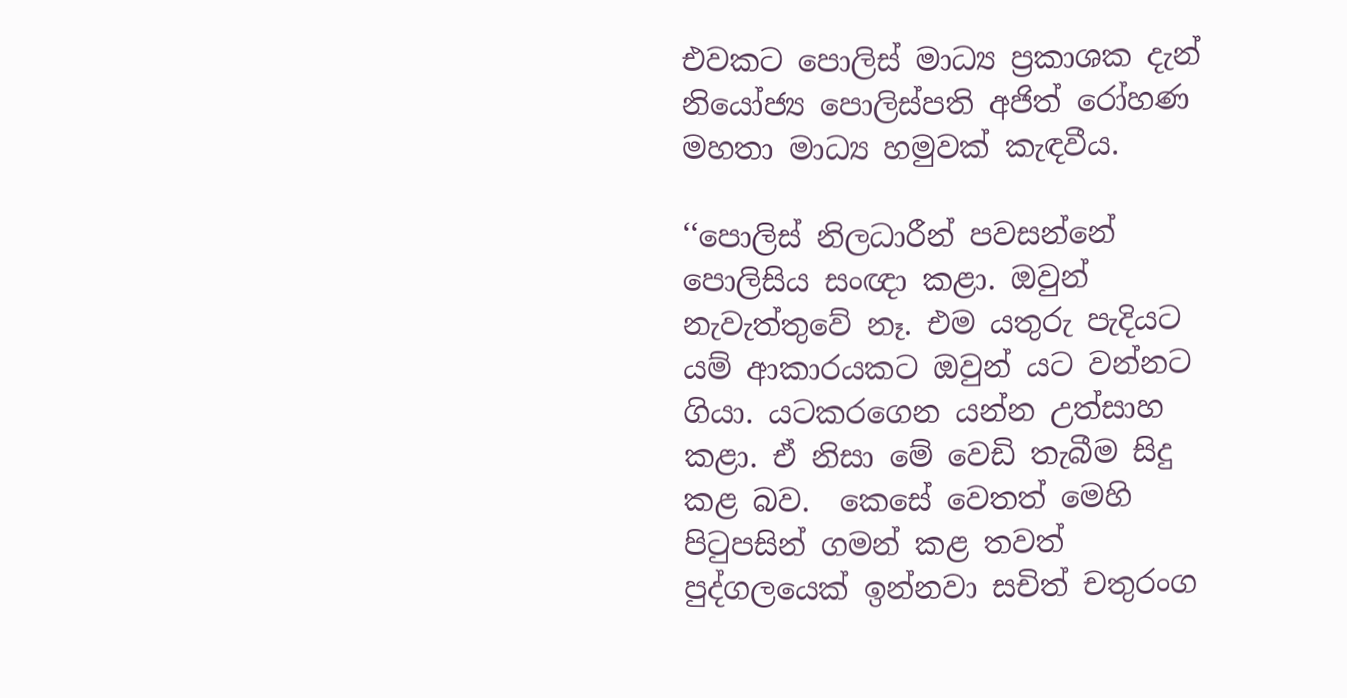එවකට පොලිස් මාධ්‍ය ප්‍රකාශක දැන් නියෝජ්‍ය පොලිස්පති අජිත් රෝහණ මහතා මාධ්‍ය හමුවක් කැඳවීය.

‘‘පොලිස් නිලධාරීන් පවසන්නේ පොලිසිය සංඥා කළා. ඔවුන් නැවැත්තුවේ නෑ. එම යතුරු පැදියට යම් ආකාරයකට ඔවුන් යට වන්නට ගියා. යටකරගෙන යන්න උත්සාහ කළා. ඒ නිසා මේ වෙඩි තැබීම සිදු කළ බව.  කෙසේ වෙතත් මෙහි පිටුපසින් ගමන් කළ තවත් පුද්ගලයෙක් ඉන්නවා සචිත් චතුරංග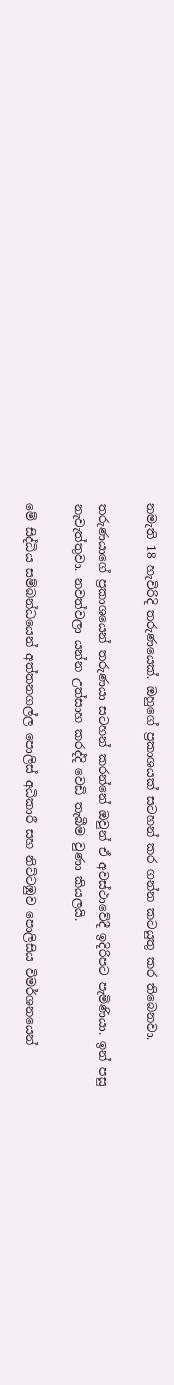නමැති 18 හැවිරිදි තරුණයෙක්. ඔහුගේ ප්‍රකාශයක් සටහන් කර ගන්න කටයුතු කර තිබෙනවා.

තරුණයාගේ ප්‍රකාශයෙන් තරුණයා සටහන් කරන්නේ ඔවුන් ඒ අවස්ථාවේදී ඉදිරිපට පැමිණියා. ඉන් පසු නැවැත්තුවා. නවත්වලා යන්න උත්සාහ කරද්දි වෙඩි තැබීම වුණා කියලයි.

මේ සිද්ධිය සම්බන්ධයෙන් අත්තනගල්ල පොලිස් අධිකාරී සහ නිට්ටඹුව පොලිසිය විමර්ශනයෙන්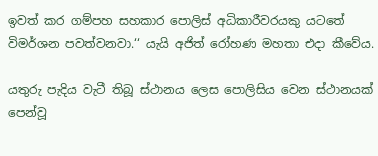ඉවත් කර ගම්පහ සහකාර පොලිස් අධිකාරීවරයකු යටතේ විමර්ශන පවත්වනවා.‘‘ යැයි අජිත් රෝහණ මහතා එදා කීවේය.

යතුරු පැදිය වැටී තිබූ ස්ථානය ලෙස පොලිසිය වෙන ස්ථානයක් පෙන්වූ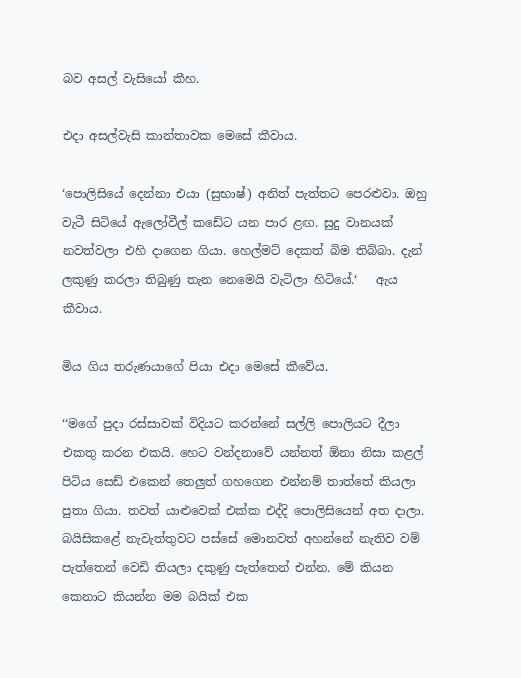බව අසල් වැසියෝ කීහ.

එදා අසල්වැසි කාන්තාවක මෙසේ කීවාය.

‘පොලිසියේ දෙන්නා එයා (සුභාෂ්) අනිත් පැත්තට පෙරළුවා. ඔහු වැටී සිටියේ ඇලෝවීල් කඩේට යන පාර ළඟ. සුදු වානයක් නවත්වලා එහි දාගෙන ගියා. හෙල්මට් දෙකත් බිම තිබ්බා. දැන් ලකුණු කරලා තිබුණු තැන නෙමෙයි වැටිලා හිටියේ.‘   ඇය කීවාය.

මිය ගිය තරුණයාගේ පියා එදා මෙසේ කීවේය.

‘‘මගේ පුදා රස්සාවක් විදියට කරන්නේ සල්ලි පොලියට දීලා එකතු කරන එකයි. හෙට වන්දනාවේ යන්නත් ඕනා නිසා කළල් පිටිය සෙඩ් එකෙන් තෙලුත් ගහගෙන එන්නම් තාත්තේ කියලා පුතා ගියා. තවත් යාළුවෙක් එක්ක එද්දි පොලිසියෙන් අත දාලා. බයිසිකළේ නැවැත්තුවට පස්සේ මොනවත් අහන්නේ නැතිව වම් පැත්තෙන් වෙඩි තියලා දකුණු පැත්තෙන් එන්න. මේ කියන කෙනාට කියන්න මම බයික් එක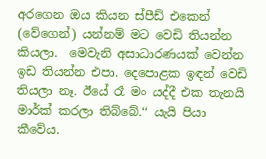අරගෙන ඔය කියන ස්පීඩ් එකෙන් (වේගෙන්) යන්නම් මට වෙඩි තියන්න කියලා.  මෙවැනි අසාධාරණයක් වෙන්න ඉඩ තියන්න එපා. දෙපොළක ඉඳන් වෙඩි තියලා නෑ. ඊයේ රෑ මං යද්දී එක තැනයි මාර්ක් කරලා තිබ්බේ.‘‘ යැයි පියා කීවේය.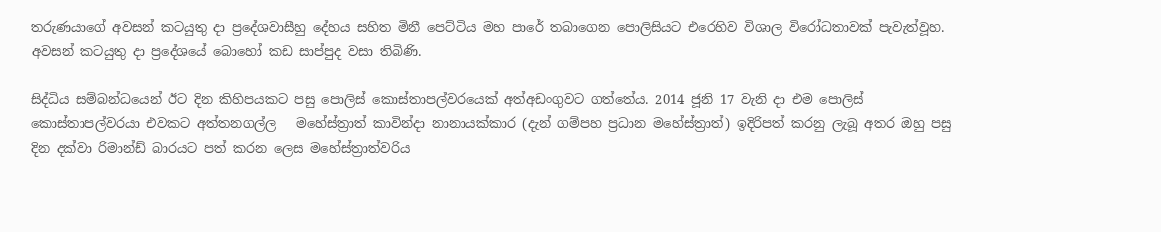තරුණයාගේ අවසන් කටයුතු දා ප්‍රදේශවාසීහු දේහය සහිත මිනී පෙට්ටිය මහ පාරේ තබාගෙන පොලිසියට එරෙහිව විශාල විරෝධතාවක් පැවැත්වූහ. අවසන් කටයුතු දා ප්‍රදේශයේ බොහෝ කඩ සාප්පුද වසා තිබිණි.

සිද්ධිය සම්බන්ධයෙන් ඊට දින කිහිපයකට පසු පොලිස් කොස්තාපල්වරයෙක් අත්අඩංගුවට ගත්තේය. 2014 ජූනි 17 වැනි දා එම පොලිස් කොස්තාපල්වරයා එවකට අත්තනගල්ල   මහේස්ත්‍රාත් කාවින්දා නානායක්කාර (දැන් ගම්පහ ප්‍රධාන මහේස්ත්‍රාත්) ඉදිරිපත් කරනු ලැබූ අතර ඔහු පසු දින දක්වා රිමාන්ඩ් බාරයට පත් කරන ලෙස මහේස්ත්‍රාත්වරිය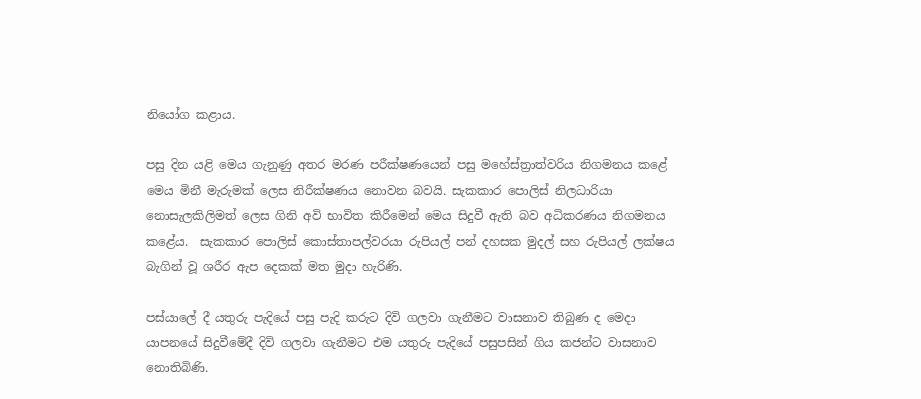නියෝග කළාය.

පසු දින යළි මෙය ගැනුණු අතර මරණ පරීක්ෂණයෙන් පසු මහේස්ත්‍රාත්වරිය නිගමනය කළේ මෙය මිනී මැරුමක් ලෙස නිරීක්ෂණය නොවන බවයි. සැකකාර පොලිස් නිලධාරියා නොසැලකිලිමත් ලෙස ගිනි අවි භාවිත කිරීමෙන් මෙය සිදුවී ඇති බව අධිකරණය නිගමනය කළේය.  සැකකාර පොලිස් කොස්තාපල්වරයා රුපියල් පන් දහසක මුදල් සහ රුපියල් ලක්ෂය බැගින් වූ ශරීර ඇප දෙකක් මත මුදා හැරිණි.

පස්යාලේ දී යතුරු පැදියේ පසු පැදි කරුට දිවි ගලවා ගැනීමට වාසනාව තිබුණ ද මෙදා යාපනයේ සිදුවීමේදී දිවි ගලවා ගැනීමට එම යතුරු පැදියේ පසුපසින් ගිය කජන්ට වාසනාව නොතිබිණි.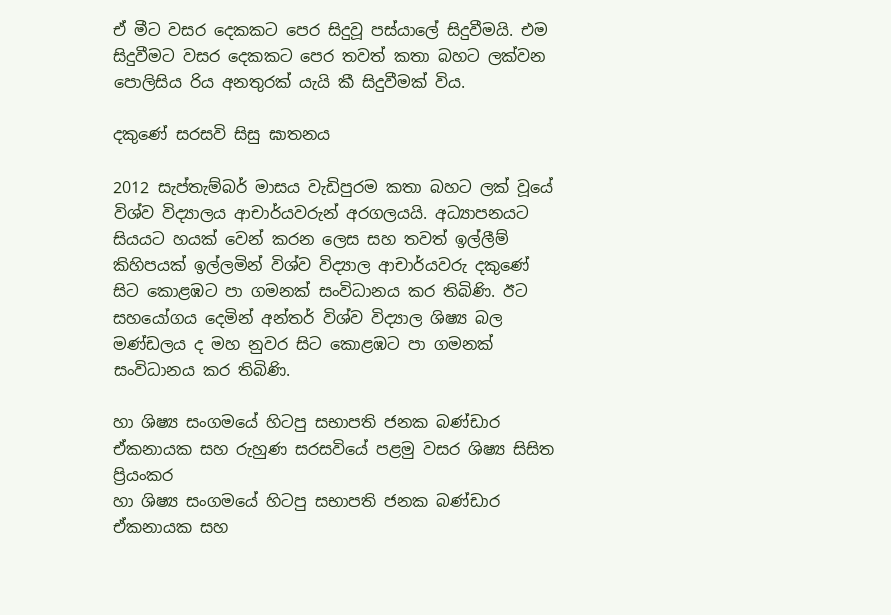ඒ මීට වසර දෙකකට පෙර සිදුවූ පස්යාලේ සිදුවීමයි. එම සිදුවීමට වසර දෙකකට පෙර තවත් කතා බහට ලක්වන පොලිසිය රිය අනතුරක් යැයි කී සිදුවීමක් විය.

දකුණේ සරසවි සිසු ඝාතනය

2012 සැප්තැම්බර් මාසය වැඩිපුරම කතා බහට ලක් වූයේ විශ්ව විද්‍යාලය ආචාර්යවරුන් අරගලයයි. අධ්‍යාපනයට සියයට හයක් වෙන් කරන ලෙස සහ තවත් ඉල්ලීම් කිහිපයක් ඉල්ලමින් විශ්ව විද්‍යාල ආචාර්යවරු දකුණේ සිට කොළඹට පා ගමනක් සංවිධානය කර තිබිණි. ඊට සහයෝගය දෙමින් අන්තර් විශ්ව විද්‍යාල ශිෂ්‍ය බල මණ්ඩලය ද මහ නුවර සිට කොළඹට පා ගමනක් සංවිධානය කර තිබිණි.

හා ශිෂ්‍ය සංගමයේ හිටපු සභාපති ජනක බණ්ඩාර ඒකනායක සහ රුහුණ සරසවියේ පළමු වසර ශිෂ්‍ය සිසිත ප්‍රියංකර
හා ශිෂ්‍ය සංගමයේ හිටපු සභාපති ජනක බණ්ඩාර ඒකනායක සහ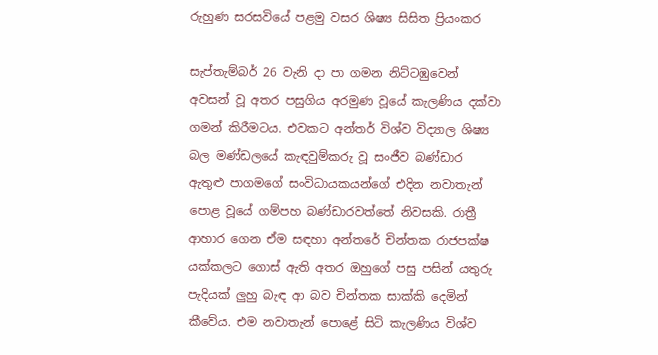රුහුණ සරසවියේ පළමු වසර ශිෂ්‍ය සිසිත ප්‍රියංකර

සැප්තැම්බර් 26 වැනි දා පා ගමන නිට්ටඹුවෙන් අවසන් වූ අතර පසුගිය අරමුණ වූයේ කැලණිය දක්වා ගමන් කිරීමටය. එවකට අන්තර් විශ්ව විද්‍යාල ශිෂ්‍ය බල මණ්ඩලයේ කැඳවුම්කරු වූ සංජීව බණ්ඩාර ඇතුළු පාගමගේ සංවිධායකයන්ගේ එදින නවාතැන් පොළ වූයේ ගම්පහ බණ්ඩාරවත්තේ නිවසකි. රාත්‍රී ආහාර ගෙන ඒම සඳහා අන්තරේ චින්තක රාජපක්ෂ යක්කලට ගොස් ඇති අතර ඔහුගේ පසු පසින් යතුරු පැදියක් ලුහු බැඳ ආ බව චින්තක සාක්කි දෙමින් කීවේය. එම නවාතැන් පොළේ සිටි කැලණිය විශ්ව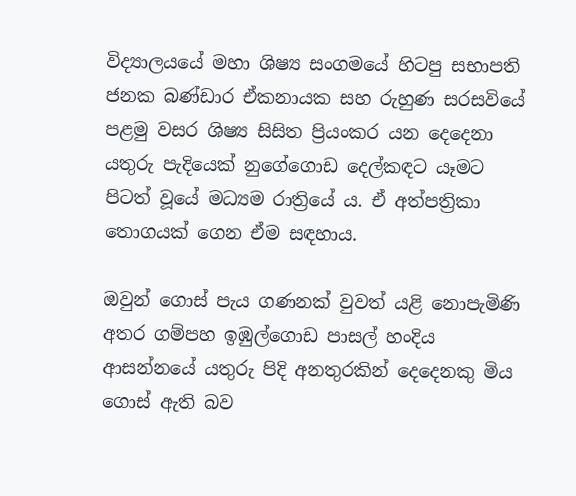විද්‍යාලයයේ මහා ශිෂ්‍ය සංගමයේ හිටපු සභාපති ජනක බණ්ඩාර ඒකනායක සහ රුහුණ සරසවියේ පළමු වසර ශිෂ්‍ය සිසිත ප්‍රියංකර යන දෙදෙනා යතුරු පැදියෙක් නුගේගොඩ දෙල්කඳට යෑමට පිටත් වූයේ මධ්‍යම රාත්‍රියේ ය. ඒ අත්පත්‍රිකා තොගයක් ගෙන ඒම සඳහාය.

ඔවුන් ගොස් පැය ගණනක් වුවත් යළි නොපැමිණි අතර ගම්පහ ඉඹුල්ගොඩ පාසල් හංදිය ආසන්නයේ යතුරු පිදි අනතුරකින් දෙදෙනකු මිය ගොස් ඇති බව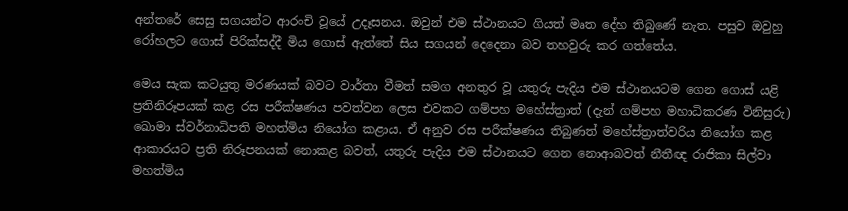අන්තරේ සෙසු සගයන්ට ආරංචි වූයේ උදෑසනය. ඔවුන් එම ස්ථානයට ගියත් මෘත දේහ තිබුණේ නැත. පසුව ඔවුහු රෝහලට ගොස් පිරික්සද්දී මිය ගොස් ඇත්තේ සිය සගයන් දෙදෙනා බව තහවුරු කර ගත්තේය.

මෙය සැක කටයුතු මරණයක් බවට වාර්තා වීමත් සමග අනතුර වූ යතුරු පැදිය එම ස්ථානයටම ගෙන ගොස් යළි ප්‍රතිනිරූපයක් කළ රස පරීක්ෂණය පවත්වන ලෙස එවකට ගම්පහ මහේස්ත්‍රාත් (දැන් ගම්පහ මහාධිකරණ විනිසුරු) ඛොමා ස්වර්නාධිපති මහත්මිය නියෝග කළාය. ඒ අනුව රස පරීක්ෂණය තිබුණත් මහේස්ත්‍රාත්වරිය නියෝග කළ ආකාරයට ප්‍රති නිරූපනයක් නොකළ බවත්, යතුරු පැදිය එම ස්ථානයට ගෙන නොආබවත් නීතීඥ රාජිකා සිල්වා මහත්මිය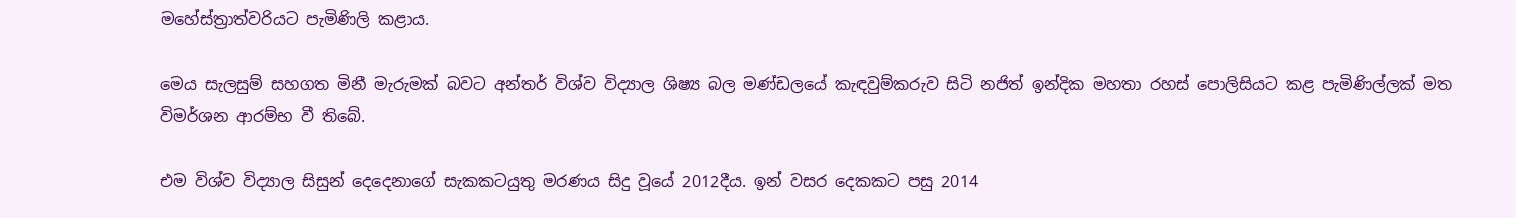මහේස්ත්‍රාත්වරියට පැමිණිලි කළාය.

මෙය සැලසුම් සහගත මිනී මැරුමක් බවට අන්තර් විශ්ව විද්‍යාල ශිෂ්‍ය බල මණ්ඩලයේ කැඳවුම්කරුව සිටි නජිත් ඉන්දික මහතා රහස් පොලිසියට කළ පැමිණිල්ලක් මත විමර්ශන ආරම්භ වී තිබේ.

එම විශ්ව විද්‍යාල සිසුන් දෙදෙනාගේ සැකකටයුතු මරණය සිදු වූයේ 2012දීය. ඉන් වසර දෙකකට පසු 2014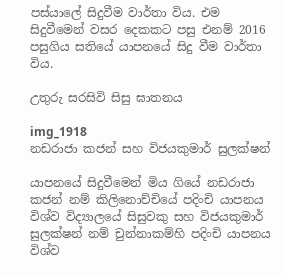පස්යාලේ සිදුවීම වාර්තා විය. එම සිදුවීමෙන් වසර දෙකකට පසු එනම් 2016 පසුගිය සතියේ යාපනයේ සිදු වීම වාර්තා විය.

උතුරු සරසිවි සිසු ඝාතනය

img_1918
නඩරාජා කජන් සහ විජයකුමාර් සුලක්ෂන්

යාපනයේ සිදුවීමෙන් මිය ගියේ නඩරාජා කජන් නම් කිලිනොච්චියේ පදිංචි යාපනය විශ්ව විද්‍යාලයේ සිසුවකු සහ විජයකුමාර් සුලක්ෂන් නම් චුන්නාකම්හි පදිංචි යාපනය විශ්ව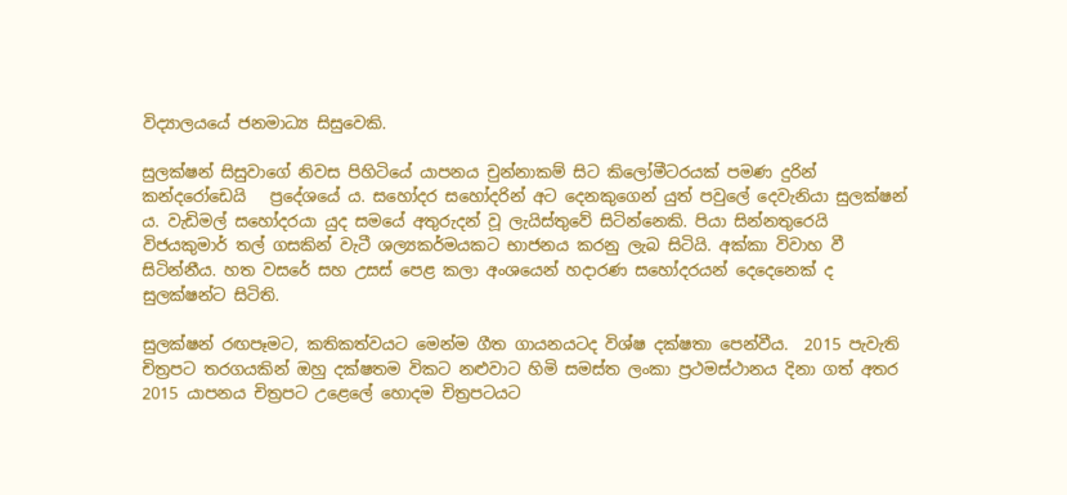විද්‍යාලයයේ ජනමාධ්‍ය සිසුවෙකි.

සුලක්ෂන් සිසුවාගේ නිවස පිහිටියේ යාපනය චුන්නාකම් සිට කිලෝමීටරයක් පමණ දුරින් කන්දරෝඩෙයි   ප්‍රදේශයේ ය. සහෝදර සහෝදරින් අට දෙනකුගෙන් යුත් පවුලේ දෙවැනියා සුලක්ෂන් ය. වැඩිමල් සහෝදරයා යුද සමයේ අතුරුදන් වූ ලැයිස්තුවේ සිටින්නෙකි. පියා සින්නතුරෙයි විජයකුමාර් තල් ගසකින් වැටී ශල්‍යකර්මයකට භාජනය කරනු ලැබ සිටියි. අක්කා විවාහ වී සිටින්නීය. හත වසරේ සහ උසස් පෙළ කලා අංශයෙන් හදාරණ සහෝදරයන් දෙදෙනෙක් ද සුලක්ෂන්ට සිටිති.

සුලක්ෂන් රඟපෑමට, කතිකත්වයට මෙන්ම ගීත ගායනයටද විශ්ෂ දක්ෂතා පෙන්වීය.  2015 පැවැති චිත්‍රපට තරගයකින් ඔහු දක්ෂතම විකට නළුවාට හිමි සමස්ත ලංකා ප්‍රථමස්ථානය දිනා ගත් අතර 2015 යාපනය චිත්‍රපට උළෙලේ හොදම චිත්‍රපටයට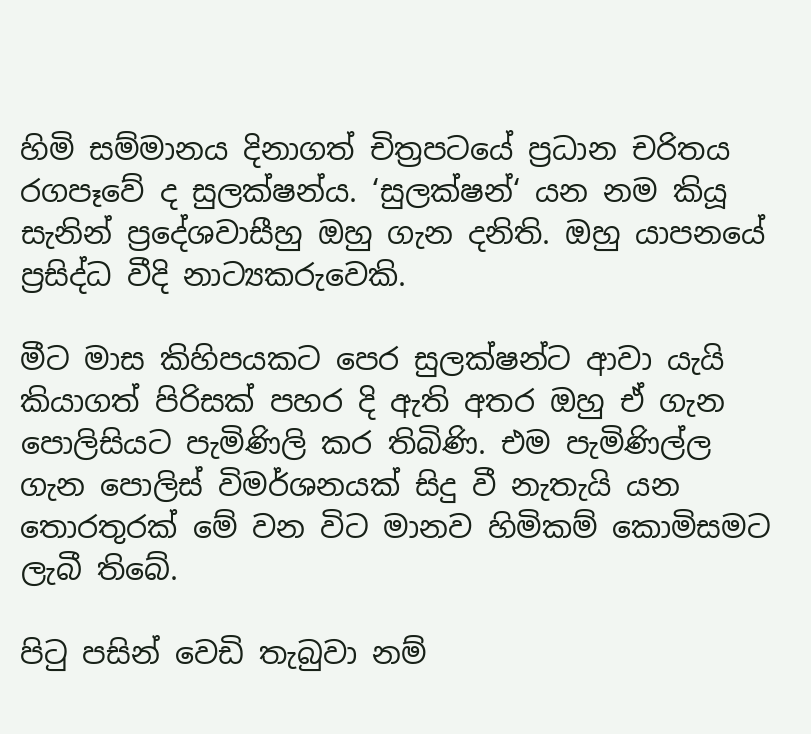හිමි සම්මානය දිනාගත් චිත්‍රපටයේ ප්‍රධාන චරිතය රගපෑවේ ද සුලක්ෂන්ය. ‘සුලක්ෂන්‘ යන නම කියූ සැනින් ප්‍රදේශවාසීහු ඔහු ගැන දනිති. ඔහු යාපනයේ ප්‍රසිද්ධ වීදි නාට්‍යකරුවෙකි.

මීට මාස කිහිපයකට පෙර සුලක්ෂන්ට ආවා යැයි කියාගත් පිරිසක් පහර දි ඇති අතර ඔහු ඒ ගැන පොලිසියට පැමිණිලි කර තිබිණි. එම පැමිණිල්ල ගැන පොලිස් විමර්ශනයක් සිදු වී නැතැයි යන තොරතුරක් මේ වන විට මානව හිමිකම් කොමිසමට ලැබී තිබේ.

පිටු පසින් වෙඩි තැබුවා නම්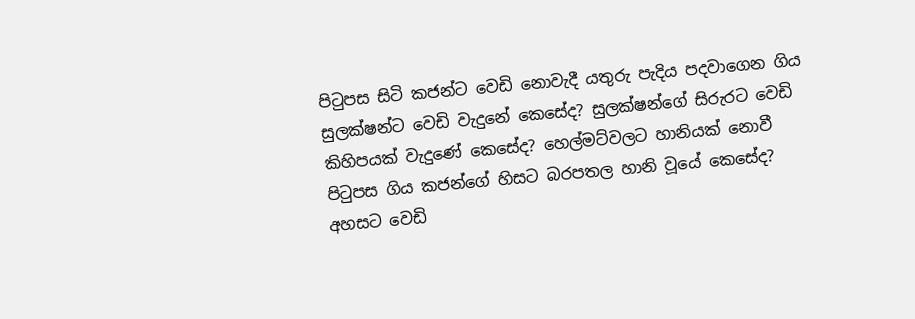පිටුපස සිටි කජන්ට වෙඩි නොවැදී යතුරු පැදිය පදවාගෙන ගිය සුලක්ෂන්ට වෙඩි වැදුනේ කෙසේද? සුලක්ෂන්ගේ සිරුරට වෙඩි කිහිපයක් වැදුණේ කෙසේද? හෙල්මට්වලට හානියක් නොවී පිටුපස ගිය කජන්ගේ හිසට බරපතල හානි වූයේ කෙසේද? අහසට වෙඩි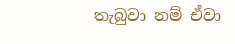තැබුවා නම් ඒවා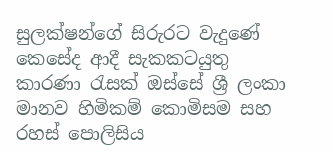සුලක්ෂන්ගේ සිරුරට වැදුණේ කෙසේද ආදී සැකකටයුතු කාරණා රැසක් ඔස්සේ ශ්‍රී ලංකා මානව හිමිකම් කොමිසම සහ රහස් පොලිසිය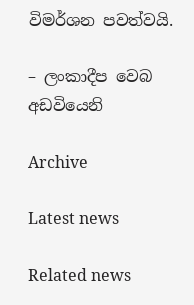විමර්ශන පවත්වයි.

– ලංකාදීප වෙබ අඩවියෙනි

Archive

Latest news

Related news